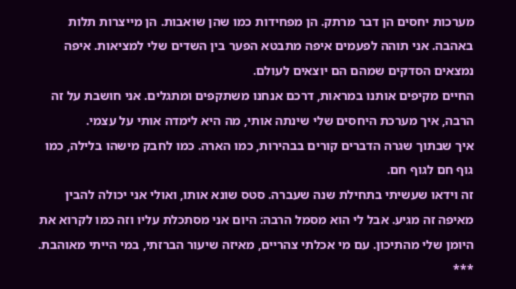מערכות יחסים הן דבר מרתק. הן מפחידות כמו שהן שואבות. הן מייצרות תלות באהבה. אני תוהה לפעמים איפה מתבטא הפער בין השדים שלי למציאות. איפה נמצאים הסדקים שמהם הם יוצאים לעולם.
החיים מקיפים אותנו במראות, דרכם אנחנו משתקפים ומתגלים. אני חושבת על זה הרבה, איך מערכת היחסים שלי שינתה אותי, מה היא לימדה אותי על עצמי.
איך שבתוך שגרה הדברים קורים בבהירות, כמו הארה. כמו לחבק מישהו בלילה, כמו גוף חם לגוף חם.
זה וידאו שעשיתי בתחילת שנה שעברה. סטס שונא אותו, ואולי אני יכולה להבין מאיפה זה מגיע. אבל לי הוא מסמל הרבה: היום אני מסתכלת עליו וזה כמו לקרוא את היומן שלי מהתיכון. עם מי אכלתי צהריים, מאיזה שיעור הברזתי, במי הייתי מאוהבת.
***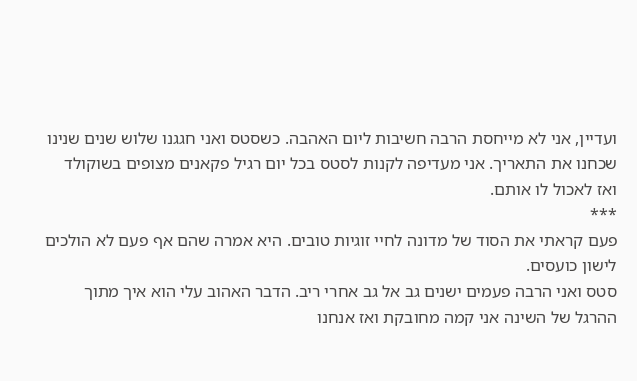ועדיין, אני לא מייחסת הרבה חשיבות ליום האהבה. כשסטס ואני חגגנו שלוש שנים שנינו שכחנו את התאריך. אני מעדיפה לקנות לסטס בכל יום רגיל פקאנים מצופים בשוקולד ואז לאכול לו אותם.
***
פעם קראתי את הסוד של מדונה לחיי זוגיות טובים. היא אמרה שהם אף פעם לא הולכים לישון כועסים.
סטס ואני הרבה פעמים ישנים גב אל גב אחרי ריב. הדבר האהוב עלי הוא איך מתוך ההרגל של השינה אני קמה מחובקת ואז אנחנו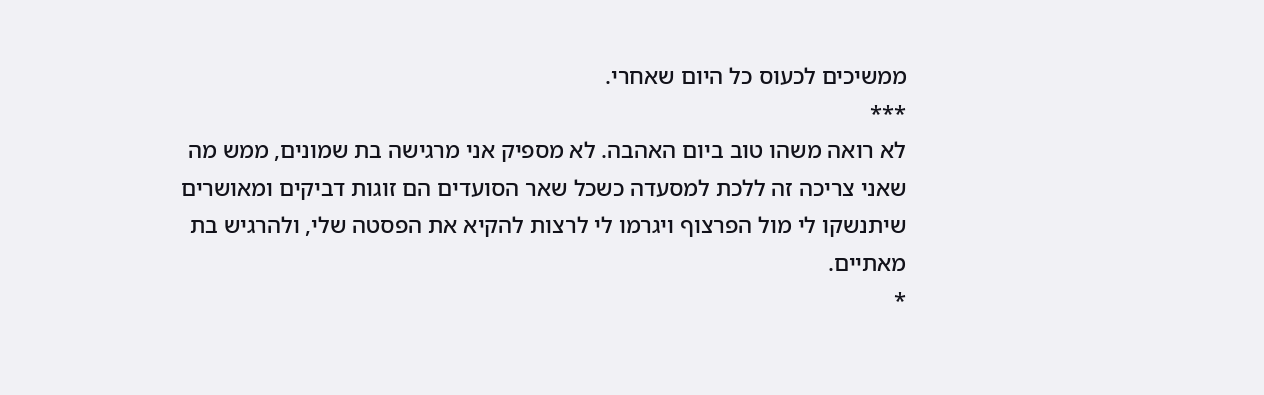ממשיכים לכעוס כל היום שאחרי.
***
לא רואה משהו טוב ביום האהבה. לא מספיק אני מרגישה בת שמונים, ממש מה שאני צריכה זה ללכת למסעדה כשכל שאר הסועדים הם זוגות דביקים ומאושרים שיתנשקו לי מול הפרצוף ויגרמו לי לרצות להקיא את הפסטה שלי, ולהרגיש בת מאתיים.
*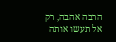הרבה אהבה, רק אל תעשו אותה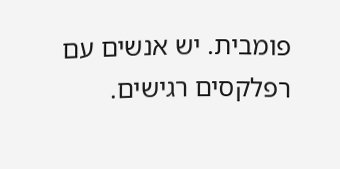פומבית. יש אנשים עם רפלקסים רגישים.